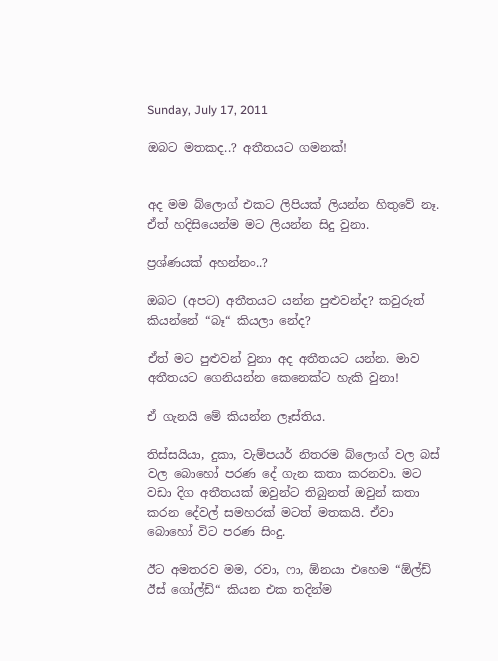Sunday, July 17, 2011

ඔබට මතකද..? අතීතයට ගමනක්!


අද මම බ්ලොග් එකට ලිපියක් ලියන්න හිතුවේ නෑ. ඒත් හදිසියෙන්ම මට ලියන්න සිදු වුනා.

ප්‍රශ්ණයක් අහන්නං..?

ඔබට (අපට) අතීතයට යන්න පුළුවන්ද? කවුරුත් කියන්නේ “බෑ“ කියලා නේද?

ඒත් මට පුළුවන් වුනා අද අතීතයට යන්න. මාව අතීතයට ගෙනියන්න කෙනෙක්ට හැකි වුනා!

ඒ ගැනයි මේ කියන්න ලෑස්තිය.

තිස්සයියා, දුකා, වැම්පයර් නිතරම බ්ලොග් වල බස් වල බොහෝ පරණ දේ ගැන කතා කරනවා. මට වඩා දිග අතීතයක් ඔවුන්ට තිබුනත් ඔවුන් කතා කරන දේවල් සමහරක් මටත් මතකයි. ඒවා බොහෝ විට පරණ සිංදු.

ඊට අමතරව මම, රවා, ෆා, ඕනයා එහෙම “ඕල්ඩ් ඊස් ගෝල්ඩ්“ කියන එක තදින්ම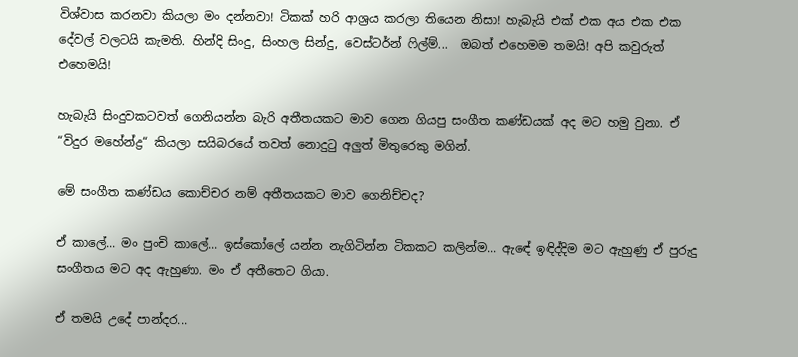විශ්වාස කරනවා කියලා මං දන්නවා! ටිකක් හරි ආශ්‍රය කරලා තියෙන නිසා! හැබැයි එක් එක අය එක එක දේවල් වලටයි කැමති. හින්දි සිංදු, සිංහල සින්දු, වෙස්ටර්න් ෆිල්ම්...  ඔබත් එහෙමම තමයි! අපි කවුරුත් එහෙමයි!

හැබැයි සිංදුවකටවත් ගෙනියන්න බැරි අතීතයකට මාව ගෙන ගියපු සංගීත කණ්ඩයක් අද මට හමු වුනා. ඒ “විදුර මහේන්ද්‍ර“ කියලා සයිබරයේ තවත් නොදුටු අලුත් මිතුරෙකු මගින්.

මේ සංගීත කණ්ඩය කොච්චර නම් අතීතයකට මාව ගෙනිච්චද?

ඒ කාලේ... මං පුංචි කාලේ... ඉස්කෝලේ යන්න නැගිටින්න ටිකකට කලින්ම... ඇඳේ ඉඳිද්දිම මට ඇහුණු ඒ පුරුදු සංගීතය මට අද ඇහුණා. මං ඒ අතීතෙට ගියා.

ඒ තමයි උදේ පාන්දර...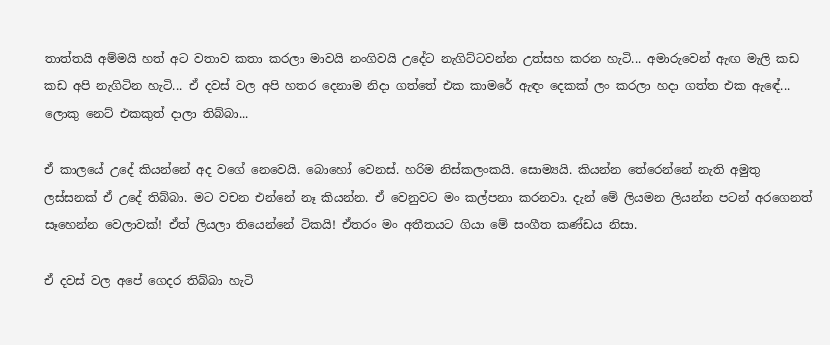තාත්තයි අම්මයි හත් අට වතාව කතා කරලා මාවයි නංගිවයි උදේට නැගිට්ටවන්න උත්සහ කරන හැටි... අමාරුවෙන් ඇඟ මැලි කඩ කඩ අපි නැගිටින හැටි... ඒ දවස් වල අපි හතර දෙනාම නිදා ගත්තේ එක කාමරේ ඇඳං දෙකක් ලං කරලා හදා ගත්ත එක ඇඳේ... ලොකු නෙට් එකකුත් දාලා තිබ්බා...

ඒ කාලයේ උදේ කියන්නේ අද වගේ නෙවෙයි. බොහෝ වෙනස්. හරිම නිස්කලංකයි. සොම්‍යයි. කියන්න තේරෙන්නේ නැති අමුතු ලස්සනක් ඒ උදේ තිබ්බා. මට වචන එන්නේ නෑ කියන්න. ඒ වෙනුවට මං කල්පනා කරනවා. දැන් මේ ලියමන ලියන්න පටන් අරගෙනත් සෑහෙන්න වෙලාවක්! ඒත් ලියලා තියෙන්නේ ටිකයි! ඒතරං මං අතීතයට ගියා මේ සංගීත කණ්ඩය නිසා.

ඒ දවස් වල අපේ ගෙදර තිබ්බා හැටි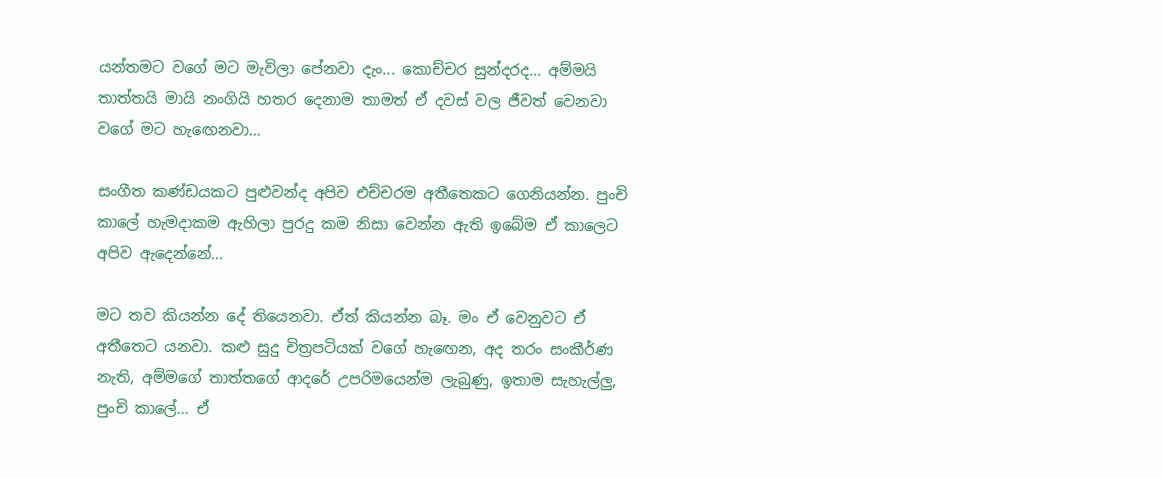යන්තමට වගේ මට මැවිලා පේනවා දැං... කොච්චර සුන්දරද... අම්මයි තාත්තයි මායි නංගියි හතර දෙනාම තාමත් ඒ දවස් වල ජීවත් වෙනවා වගේ මට හැඟෙනවා...

සංගීත කණ්ඩයකට පුළුවන්ද අපිව එච්චරම අතීතෙකට ගෙනියන්න. පුංචි කාලේ හැමදාකම ඇහිලා පුරදු කම නිසා වෙන්න ඇති ඉබේම ඒ කාලෙට අපිව ඇදෙන්නේ...

මට තව කියන්න දේ තියෙනවා. ඒත් කියන්න බෑ. මං ඒ වෙනුවට ඒ අතීතෙට යනවා. කළු සුදු චිත්‍රපටියක් වගේ හැඟෙන, අද තරං සංකීර්ණ නැති, අම්මගේ තාත්තගේ ආදරේ උපරිමයෙන්ම ලැබුණු, ඉතාම සැහැල්ලු, පුංචි කාලේ... ඒ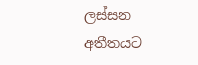ලස්සන අතීතයට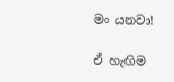මං යනවා!

ඒ හැඟිම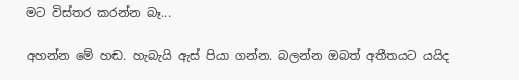මට විස්තර කරන්න බෑ...

අහන්න මේ හඬ. හැබැයි ඇස් පියා ගන්න. බලන්න ඔබත් අතීතයට යයිද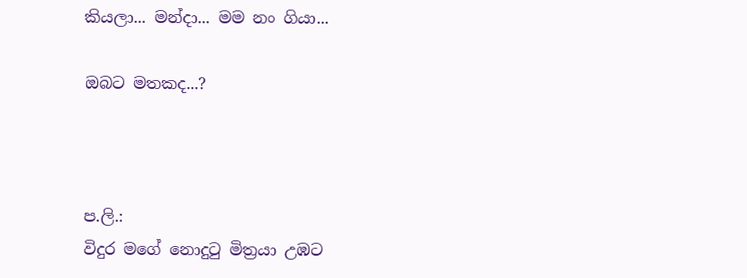කියලා... මන්දා... මම නං ගියා...

ඔබට මතකද...?



ප.ලි.:
විදුර මගේ නොදුටු මිත්‍රයා උඹට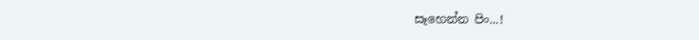සෑහෙන්න පිං...!